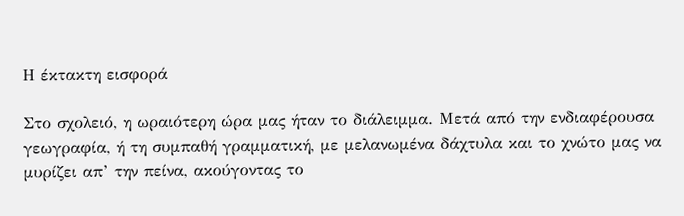Η έκτακτη εισφορά

Στο σχολειό, η ωραιότερη ώρα μας ήταν το διάλειμμα. Μετά από την ενδιαφέρουσα γεωγραφία, ή τη συμπαθή γραμματική, με μελανωμένα δάχτυλα και το χνώτο μας να μυρίζει απ’ την πείνα, ακούγοντας το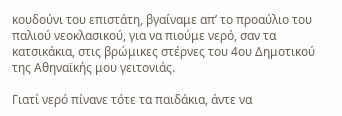κουδούνι του επιστάτη, βγαίναμε απ’ το προαύλιο του παλιού νεοκλασικού, για να πιούμε νερό, σαν τα κατσικάκια, στις βρώμικες στέρνες του 4ου Δημοτικού της Αθηναϊκής μου γειτονιάς.

Γιατί νερό πίνανε τότε τα παιδάκια, άντε να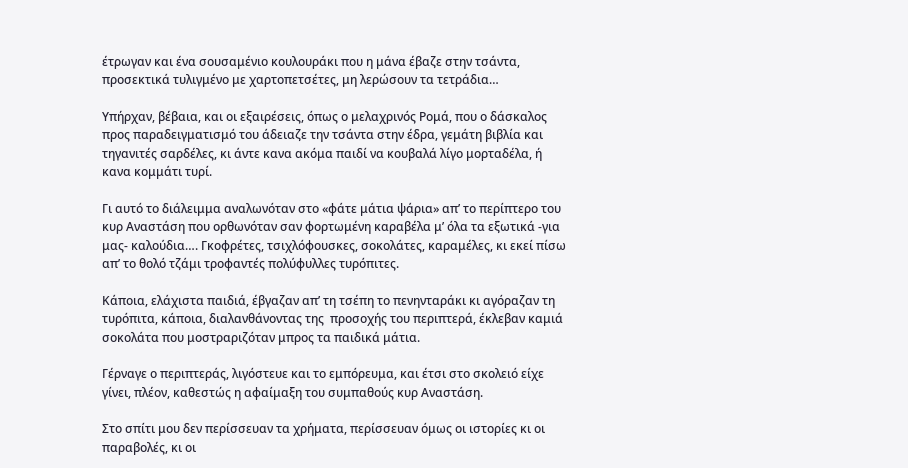έτρωγαν και ένα σουσαμένιο κουλουράκι που η μάνα έβαζε στην τσάντα, προσεκτικά τυλιγμένο με χαρτοπετσέτες, μη λερώσουν τα τετράδια…

Υπήρχαν, βέβαια, και οι εξαιρέσεις, όπως ο μελαχρινός Ρομά, που ο δάσκαλος προς παραδειγματισμό του άδειαζε την τσάντα στην έδρα, γεμάτη βιβλία και τηγανιτές σαρδέλες, κι άντε κανα ακόμα παιδί να κουβαλά λίγο μορταδέλα, ή κανα κομμάτι τυρί.

Γι αυτό το διάλειμμα αναλωνόταν στο «φάτε μάτια ψάρια» απ’ το περίπτερο του κυρ Αναστάση που ορθωνόταν σαν φορτωμένη καραβέλα μ’ όλα τα εξωτικά -για μας- καλούδια…. Γκοφρέτες, τσιχλόφουσκες, σοκολάτες, καραμέλες, κι εκεί πίσω απ’ το θολό τζάμι τροφαντές πολύφυλλες τυρόπιτες.

Κάποια, ελάχιστα παιδιά, έβγαζαν απ’ τη τσέπη το πενηνταράκι κι αγόραζαν τη τυρόπιτα, κάποια, διαλανθάνοντας της  προσοχής του περιπτερά, έκλεβαν καμιά σοκολάτα που μοστραριζόταν μπρος τα παιδικά μάτια.

Γέρναγε ο περιπτεράς, λιγόστευε και το εμπόρευμα, και έτσι στο σκολειό είχε γίνει, πλέον, καθεστώς η αφαίμαξη του συμπαθούς κυρ Αναστάση.

Στο σπίτι μου δεν περίσσευαν τα χρήματα, περίσσευαν όμως οι ιστορίες κι οι παραβολές, κι οι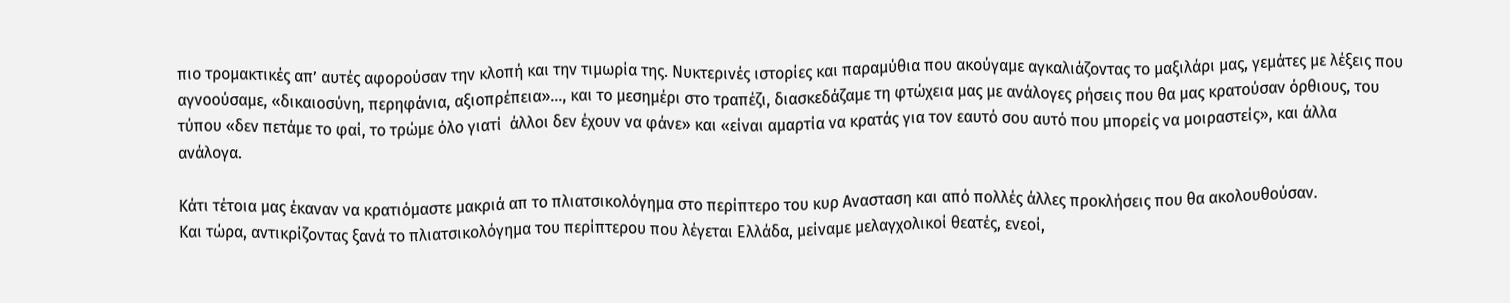πιο τρομακτικές απ’ αυτές αφορούσαν την κλοπή και την τιμωρία της. Νυκτερινές ιστορίες και παραμύθια που ακούγαμε αγκαλιάζοντας το μαξιλάρι μας, γεμάτες με λέξεις που αγνοούσαμε, «δικαιοσύνη, περηφάνια, αξιοπρέπεια»…, και το μεσημέρι στο τραπέζι, διασκεδάζαμε τη φτώχεια μας με ανάλογες ρήσεις που θα μας κρατούσαν όρθιους, του τύπου «δεν πετάμε το φαί, το τρώμε όλο γιατί  άλλοι δεν έχουν να φάνε» και «είναι αμαρτία να κρατάς για τον εαυτό σου αυτό που μπορείς να μοιραστείς», και άλλα ανάλογα.

Κάτι τέτοια μας έκαναν να κρατιόμαστε μακριά απ το πλιατσικολόγημα στο περίπτερο του κυρ Ανασταση και από πολλές άλλες προκλήσεις που θα ακολουθούσαν.
Και τώρα, αντικρίζοντας ξανά το πλιατσικολόγημα του περίπτερου που λέγεται Ελλάδα, μείναμε μελαγχολικοί θεατές, ενεοί,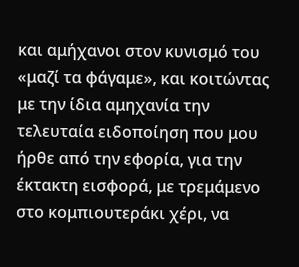και αμήχανοι στον κυνισμό του «μαζί τα φάγαμε», και κοιτώντας με την ίδια αμηχανία την τελευταία ειδοποίηση που μου ήρθε από την εφορία, για την έκτακτη εισφορά, με τρεμάμενο  στο κομπιουτεράκι χέρι, να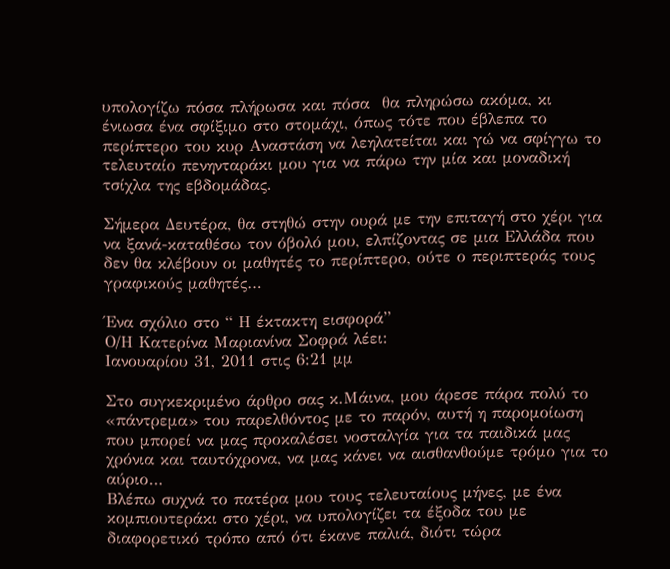υπολογίζω πόσα πλήρωσα και πόσα  θα πληρώσω ακόμα, κι ένιωσα ένα σφίξιμο στο στομάχι, όπως τότε που έβλεπα το περίπτερο του κυρ Αναστάση να λεηλατείται και γώ να σφίγγω το τελευταίο πενηνταράκι μου για να πάρω την μία και μοναδική τσίχλα της εβδομάδας.

Σήμερα Δευτέρα, θα στηθώ στην ουρά με την επιταγή στο χέρι για να ξανά-καταθέσω τον όβολό μου, ελπίζοντας σε μια Ελλάδα που δεν θα κλέβουν οι μαθητές το περίπτερο, ούτε ο περιπτεράς τους γραφικούς μαθητές…

Ένα σχόλιο στο “ Η έκτακτη εισφορά”
Ο/Η Κατερίνα Μαριανίνα Σοφρά λέει:
Ιανουαρίου 31, 2011 στις 6:21 μμ

Στο συγκεκριμένο άρθρο σας κ.Μάινα, μου άρεσε πάρα πολύ το «πάντρεμα» του παρελθόντος με το παρόν, αυτή η παρομοίωση που μπορεί να μας προκαλέσει νοσταλγία για τα παιδικά μας χρόνια και ταυτόχρονα, να μας κάνει να αισθανθούμε τρόμο για το αύριο…
Βλέπω συχνά το πατέρα μου τους τελευταίους μήνες, με ένα κομπιουτεράκι στο χέρι, να υπολογίζει τα έξοδα του με διαφορετικό τρόπο από ότι έκανε παλιά, διότι τώρα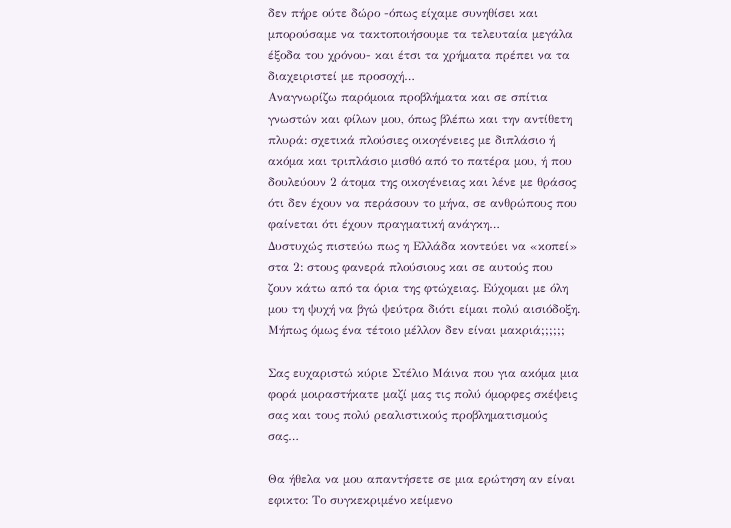δεν πήρε ούτε δώρο -όπως είχαμε συνηθίσει και μπορούσαμε να τακτοποιήσουμε τα τελευταία μεγάλα έξοδα του χρόνου- και έτσι τα χρήματα πρέπει να τα διαχειριστεί με προσοχή…
Αναγνωρίζω παρόμοια προβλήματα και σε σπίτια γνωστών και φίλων μου, όπως βλέπω και την αντίθετη πλυρά: σχετικά πλούσιες οικογένειες με διπλάσιο ή ακόμα και τριπλάσιο μισθό από το πατέρα μου, ή που δουλεύουν 2 άτομα της οικογένειας και λένε με θράσος ότι δεν έχουν να περάσουν το μήνα, σε ανθρώπους που φαίνεται ότι έχουν πραγματική ανάγκη…
Δυστυχώς πιστεύω πως η Ελλάδα κοντεύει να «κοπεί» στα 2: στους φανερά πλούσιους και σε αυτούς που ζουν κάτω από τα όρια της φτώχειας. Εύχομαι με όλη μου τη ψυχή να βγώ ψεύτρα διότι είμαι πολύ αισιόδοξη. Μήπως όμως ένα τέτοιο μέλλον δεν είναι μακριά;;;;;;

Σας ευχαριστώ κύριε Στέλιο Μάινα που για ακόμα μια φορά μοιραστήκατε μαζί μας τις πολύ όμορφες σκέψεις σας και τους πολύ ρεαλιστικούς προβληματισμούς σας…

Θα ήθελα να μου απαντήσετε σε μια ερώτηση αν είναι εφικτο: Το συγκεκριμένο κείμενο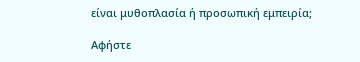είναι μυθοπλασία ή προσωπική εμπειρία;

Αφήστε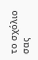το σχόλιο σας